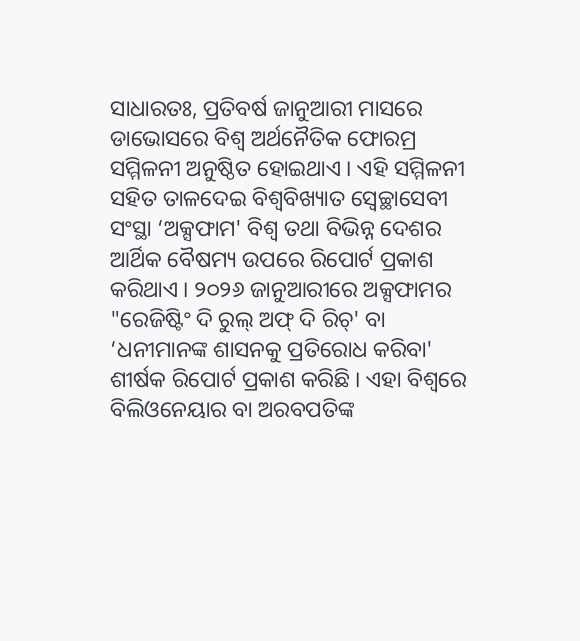ସାଧାରତଃ, ପ୍ରତିବର୍ଷ ଜାନୁଆରୀ ମାସରେ ଡାଭୋସରେ ବିଶ୍ୱ ଅର୍ଥନୈତିକ ଫୋରମ୍ର ସମ୍ମିଳନୀ ଅନୁଷ୍ଠିତ ହୋଇଥାଏ । ଏହି ସମ୍ମିଳନୀ ସହିତ ତାଳଦେଇ ବିଶ୍ୱବିଖ୍ୟାତ ସ୍ୱେଚ୍ଛାସେବୀ ସଂସ୍ଥା ‘ଅକ୍ସଫାମ' ବିଶ୍ୱ ତଥା ବିଭିନ୍ନ ଦେଶର ଆର୍ଥିକ ବୈଷମ୍ୟ ଉପରେ ରିପୋର୍ଟ ପ୍ରକାଶ କରିଥାଏ । ୨୦୨୬ ଜାନୁଆରୀରେ ଅକ୍ସଫାମର "ରେଜିଷ୍ଟିଂ ଦି ରୁଲ୍ ଅଫ୍ ଦି ରିଚ୍' ବା ‘ଧନୀମାନଙ୍କ ଶାସନକୁ ପ୍ରତିରୋଧ କରିବା' ଶୀର୍ଷକ ରିପୋର୍ଟ ପ୍ରକାଶ କରିଛି । ଏହା ବିଶ୍ୱରେ ବିଲିଓନେୟାର ବା ଅରବପତିଙ୍କ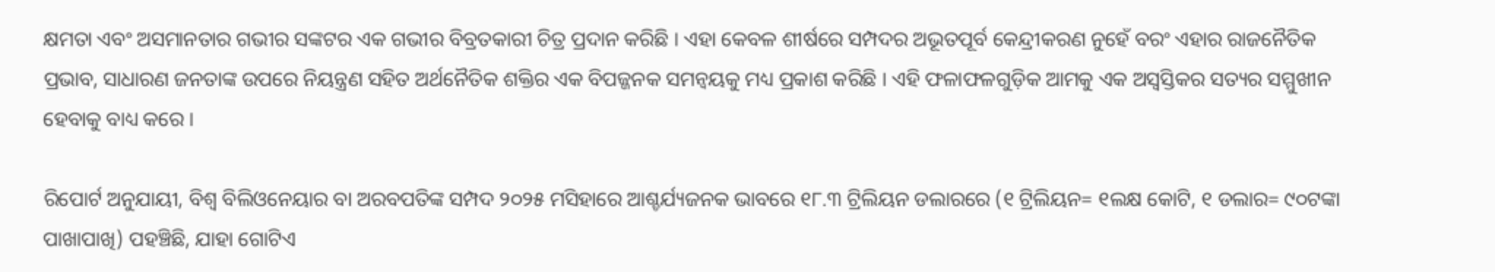କ୍ଷମତା ଏବଂ ଅସମାନତାର ଗଭୀର ସଙ୍କଟର ଏକ ଗଭୀର ବିବ୍ରତକାରୀ ଚିତ୍ର ପ୍ରଦାନ କରିଛି । ଏହା କେବଳ ଶୀର୍ଷରେ ସମ୍ପଦର ଅଭୂତପୂର୍ବ କେନ୍ଦ୍ରୀକରଣ ନୁହେଁ ବରଂ ଏହାର ରାଜନୈତିକ ପ୍ରଭାବ, ସାଧାରଣ ଜନତାଙ୍କ ଉପରେ ନିୟନ୍ତ୍ରଣ ସହିତ ଅର୍ଥନୈତିକ ଶକ୍ତିର ଏକ ବିପଜ୍ଜନକ ସମନ୍ୱୟକୁ ମଧ୍ୟ ପ୍ରକାଶ କରିଛି । ଏହି ଫଳାଫଳଗୁଡ଼ିକ ଆମକୁ ଏକ ଅସ୍ୱସ୍ତିକର ସତ୍ୟର ସମ୍ମୁଖୀନ ହେବାକୁ ବାଧ୍ୟ କରେ ।

ରିପୋର୍ଟ ଅନୁଯାୟୀ, ବିଶ୍ୱ ବିଲିଓନେୟାର ବା ଅରବପତିଙ୍କ ସମ୍ପଦ ୨୦୨୫ ମସିହାରେ ଆଶ୍ଚର୍ଯ୍ୟଜନକ ଭାବରେ ୧୮.୩ ଟ୍ରିଲିୟନ ଡଲାରରେ (୧ ଟ୍ରିଲିୟନ= ୧ଲକ୍ଷ କୋଟି, ୧ ଡଲାର= ୯୦ଟଙ୍କା ପାଖାପାଖି) ପହଞ୍ଚିଛି, ଯାହା ଗୋଟିଏ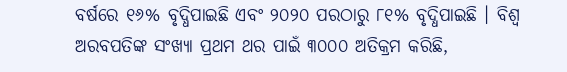ବର୍ଷରେ ୧୬% ବୃଦ୍ଧିପାଇଛି ଏବଂ ୨୦୨୦ ପରଠାରୁ ୮୧% ବୃଦ୍ଧିପାଇଛି । ବିଶ୍ୱ ଅରବପତିଙ୍କ ସଂଖ୍ୟା ପ୍ରଥମ ଥର ପାଇଁ ୩୦୦୦ ଅତିକ୍ରମ କରିଛି,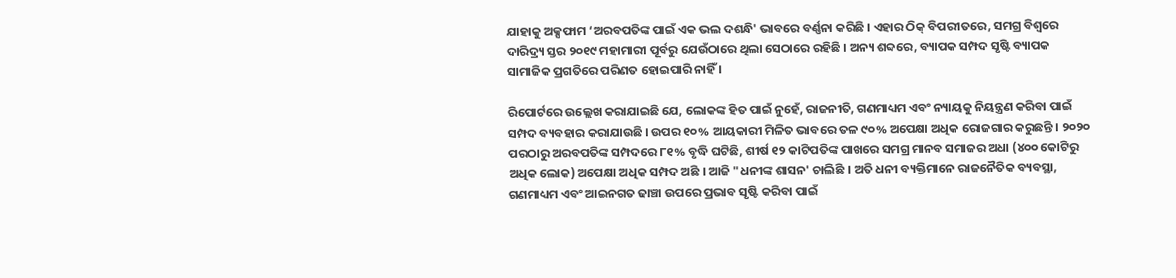ଯାହାକୁ ଅକ୍ସଫାମ ‘ଅରବପତିଙ୍କ ପାଇଁ ଏକ ଭଲ ଦଶନ୍ଧି' ଭାବରେ ବର୍ଣ୍ଣନା କରିଛି । ଏହାର ଠିକ୍ ବିପରୀତରେ, ସମଗ୍ର ବିଶ୍ୱରେ ଦାରିଦ୍ର୍ୟ ସ୍ତର ୨୦୧୯ ମହାମାରୀ ପୂର୍ବରୁ ଯେଉଁଠାରେ ଥିଲା ସେଠାରେ ରହିଛି । ଅନ୍ୟ ଶବ୍ଦରେ, ବ୍ୟାପକ ସମ୍ପଦ ସୃଷ୍ଟି ବ୍ୟାପକ ସାମାଜିକ ପ୍ରଗତିରେ ପରିଣତ ହୋଇପାରି ନାହିଁ ।

ରିପୋର୍ଟରେ ଉଲ୍ଲେଖ କରାଯାଇଛି ଯେ, ଲୋକଙ୍କ ହିତ ପାଇଁ ନୁହେଁ, ରାଜନୀତି, ଗଣମାଧ୍ୟମ ଏବଂ ନ୍ୟାୟକୁ ନିୟନ୍ତ୍ରଣ କରିବା ପାଇଁ ସମ୍ପଦ ବ୍ୟବହାର କରାଯାଉଛି । ଉପର ୧୦% ଆୟକାରୀ ମିଳିତ ଭାବରେ ତଳ ୯୦% ଅପେକ୍ଷା ଅଧିକ ରୋଜଗାର କରୁଛନ୍ତି । ୨୦୨୦ ପରଠାରୁ ଅରବପତିଙ୍କ ସମ୍ପଦରେ ୮୧% ବୃଦ୍ଧି ଘଟିଛି, ଶୀର୍ଷ ୧୨ କାଟିପତିଙ୍କ ପାଖରେ ସମଗ୍ର ମାନବ ସମାଜର ଅଧା (୪୦୦ କୋଟିରୁ ଅଧିକ ଲୋକ) ଅପେକ୍ଷା ଅଧିକ ସମ୍ପଦ ଅଛି । ଆଜି "ଧନୀଙ୍କ ଶାସନ' ଚାଲିଛି । ଅତି ଧନୀ ବ୍ୟକ୍ତିମାନେ ରାଜନୈତିକ ବ୍ୟବସ୍ଥା, ଗଣମାଧ୍ୟମ ଏବଂ ଆଇନଗତ ଢାଞ୍ଚା ଉପରେ ପ୍ରଭାବ ସୃଷ୍ଟି କରିବା ପାଇଁ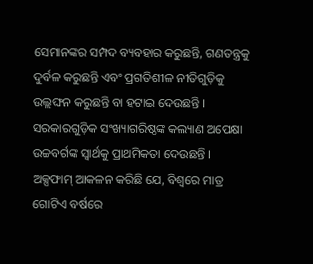ସେମାନଙ୍କର ସମ୍ପଦ ବ୍ୟବହାର କରୁଛନ୍ତି, ଗଣତନ୍ତ୍ରକୁ ଦୁର୍ବଳ କରୁଛନ୍ତି ଏବଂ ପ୍ରଗତିଶୀଳ ନୀତିଗୁଡ଼ିକୁ ଉଲ୍ଲଙ୍ଘନ କରୁଛନ୍ତି ବା ହଟାଇ ଦେଉଛନ୍ତି । ସରକାରଗୁଡ଼ିକ ସଂଖ୍ୟାଗରିଷ୍ଠଙ୍କ କଲ୍ୟାଣ ଅପେକ୍ଷା ଉଚ୍ଚବର୍ଗଙ୍କ ସ୍ୱାର୍ଥକୁ ପ୍ରାଥମିକତା ଦେଉଛନ୍ତି । ଅକ୍ସଫାମ୍ ଆକଳନ କରିଛି ଯେ, ବିଶ୍ୱରେ ମାତ୍ର ଗୋଟିଏ ବର୍ଷରେ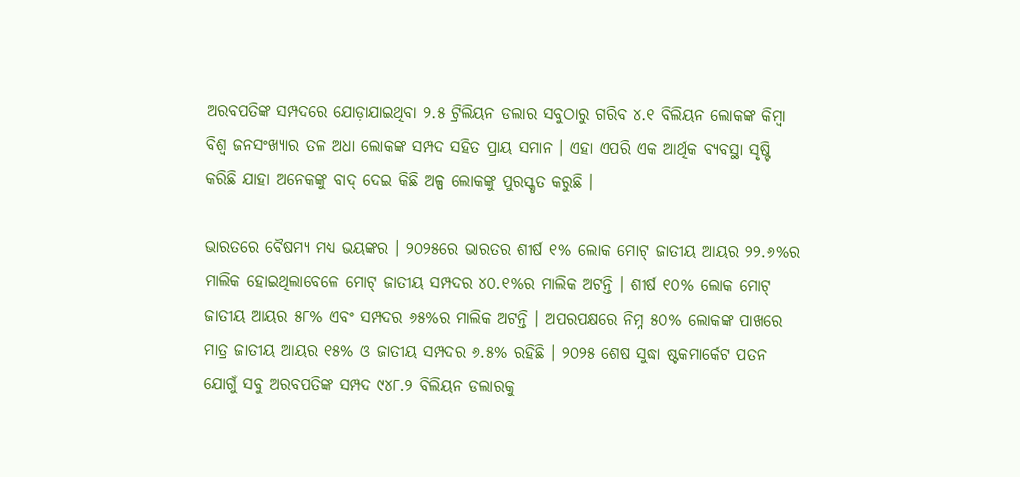ଅରବପତିଙ୍କ ସମ୍ପଦରେ ଯୋଡ଼ାଯାଇଥିବା ୨.୫ ଟ୍ରିଲିୟନ ଡଲାର ସବୁଠାରୁ ଗରିବ ୪.୧ ବିଲିୟନ ଲୋକଙ୍କ କିମ୍ବା ବିଶ୍ୱ ଜନସଂଖ୍ୟାର ତଳ ଅଧା ଲୋକଙ୍କ ସମ୍ପଦ ସହିତ ପ୍ରାୟ ସମାନ । ଏହା ଏପରି ଏକ ଆର୍ଥିକ ବ୍ୟବସ୍ଥା ସୃଷ୍ଟି କରିଛି ଯାହା ଅନେକଙ୍କୁ ବାଦ୍ ଦେଇ କିଛି ଅଳ୍ପ ଲୋକଙ୍କୁ ପୁରସ୍କୃତ କରୁଛି ।

ଭାରତରେ ବୈଷମ୍ୟ ମଧ୍ୟ ଭୟଙ୍କର । ୨୦୨୫ରେ ଭାରତର ଶୀର୍ଷ ୧% ଲୋକ ମୋଟ୍ ଜାତୀୟ ଆୟର ୨୨.୬%ର ମାଲିକ ହୋଇଥିଲାବେଳେ ମୋଟ୍ ଜାତୀୟ ସମ୍ପଦର ୪୦.୧%ର ମାଲିକ ଅଟନ୍ତି । ଶୀର୍ଷ ୧୦% ଲୋକ ମୋଟ୍ ଜାତୀୟ ଆୟର ୫୮% ଏବଂ ସମ୍ପଦର ୬୫%ର ମାଲିକ ଅଟନ୍ତି । ଅପରପକ୍ଷରେ ନିମ୍ନ ୫୦% ଲୋକଙ୍କ ପାଖରେ ମାତ୍ର ଜାତୀୟ ଆୟର ୧୫% ଓ ଜାତୀୟ ସମ୍ପଦର ୬.୫% ରହିଛି । ୨୦୨୫ ଶେଷ ସୁଦ୍ଧା ଷ୍ଟକମାର୍କେଟ ପତନ ଯୋଗୁଁ ସବୁ ଅରବପତିଙ୍କ ସମ୍ପଦ ୯୪୮.୨ ବିଲିୟନ ଡଲାରକୁ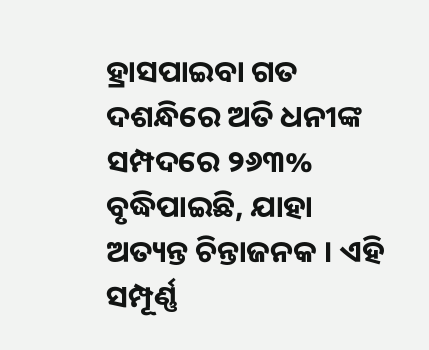ହ୍ରାସପାଇବା ଗତ ଦଶନ୍ଧିରେ ଅତି ଧନୀଙ୍କ ସମ୍ପଦରେ ୨୬୩% ବୃଦ୍ଧିପାଇଛି, ଯାହା ଅତ୍ୟନ୍ତ ଚିନ୍ତାଜନକ । ଏହି ସମ୍ପୂର୍ଣ୍ଣ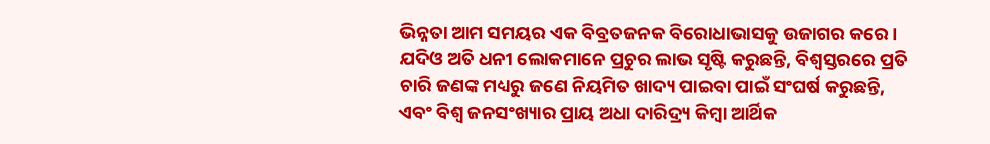ଭିନ୍ନତା ଆମ ସମୟର ଏକ ବିବ୍ରତଜନକ ବିରୋଧାଭାସକୁ ଉଜାଗର କରେ । ଯଦିଓ ଅତି ଧନୀ ଲୋକମାନେ ପ୍ରଚୁର ଲାଭ ସୃଷ୍ଟି କରୁଛନ୍ତି, ବିଶ୍ୱସ୍ତରରେ ପ୍ରତି ଚାରି ଜଣଙ୍କ ମଧ୍ୟରୁ ଜଣେ ନିୟମିତ ଖାଦ୍ୟ ପାଇବା ପାଇଁ ସଂଘର୍ଷ କରୁଛନ୍ତି, ଏବଂ ବିଶ୍ୱ ଜନସଂଖ୍ୟାର ପ୍ରାୟ ଅଧା ଦାରିଦ୍ର୍ୟ କିମ୍ବା ଆର୍ଥିକ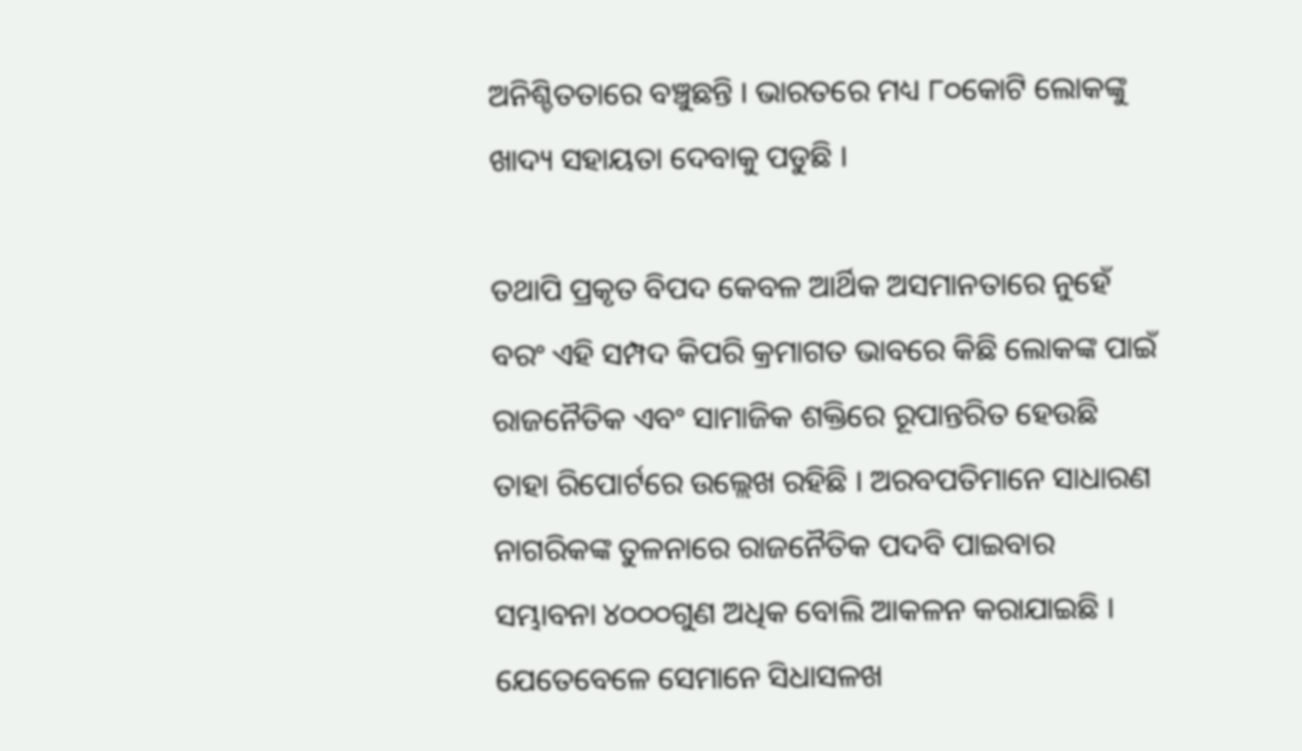ଅନିଶ୍ଚିତତାରେ ବଞ୍ଚୁଛନ୍ତି । ଭାରତରେ ମଧ୍ୟ ୮୦କୋଟି ଲୋକଙ୍କୁ ଖାଦ୍ୟ ସହାୟତା ଦେବାକୁ ପଡୁଛି ।

ତଥାପି ପ୍ରକୃତ ବିପଦ କେବଳ ଆର୍ଥିକ ଅସମାନତାରେ ନୁହେଁ ବରଂ ଏହି ସମ୍ପଦ କିପରି କ୍ରମାଗତ ଭାବରେ କିଛି ଲୋକଙ୍କ ପାଇଁ ରାଜନୈତିକ ଏବଂ ସାମାଜିକ ଶକ୍ତିରେ ରୂପାନ୍ତରିତ ହେଉଛି ତାହା ରିପୋର୍ଟରେ ଉଲ୍ଲେଖ ରହିଛି । ଅରବପତିମାନେ ସାଧାରଣ ନାଗରିକଙ୍କ ତୁଳନାରେ ରାଜନୈତିକ ପଦବି ପାଇବାର ସମ୍ଭାବନା ୪୦୦୦ଗୁଣ ଅଧିକ ବୋଲି ଆକଳନ କରାଯାଇଛି । ଯେତେବେଳେ ସେମାନେ ସିଧାସଳଖ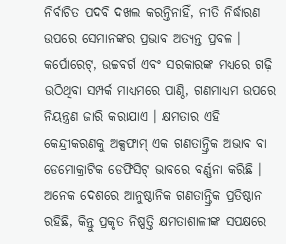ନିର୍ବାଚିତ ପଦବି ଦଖଲ କରନ୍ତିନାହିଁ, ନୀତି ନିର୍ଦ୍ଧାରଣ ଉପରେ ସେମାନଙ୍କର ପ୍ରଭାବ ଅତ୍ୟନ୍ତ ପ୍ରବଳ । କର୍ପୋରେଟ୍, ଉଚ୍ଚବର୍ଗ ଏବଂ ସରକାରଙ୍କ ମଧ୍ୟରେ ଗଢ଼ି ଉଠିଥିବା ସମ୍ପର୍କ ମାଧ୍ୟମରେ ପାଣ୍ଠି, ଗଣମାଧ୍ୟମ ଉପରେ ନିୟନ୍ତ୍ରଣ ଜାରି କରାଯାଏ । କ୍ଷମତାର ଏହି କେନ୍ଦ୍ରୀକରଣକୁ ଅକ୍ସଫାମ୍ ଏକ ଗଣତାନ୍ତ୍ରିକ ଅଭାବ ବା ଡେମୋକ୍ରାଟିକ ଡେଫିସିଟ୍ ଭାବରେ ବର୍ଣ୍ଣନା କରିଛି । ଅନେକ ଦେଶରେ ଆନୁଷ୍ଠାନିକ ଗଣତାନ୍ତ୍ରିକ ପ୍ରତିଷ୍ଠାନ ରହିଛି, କିନ୍ତୁ ପ୍ରକୃତ ନିଷ୍ପତ୍ତି କ୍ଷମତାଶାଳୀଙ୍କ ସପକ୍ଷରେ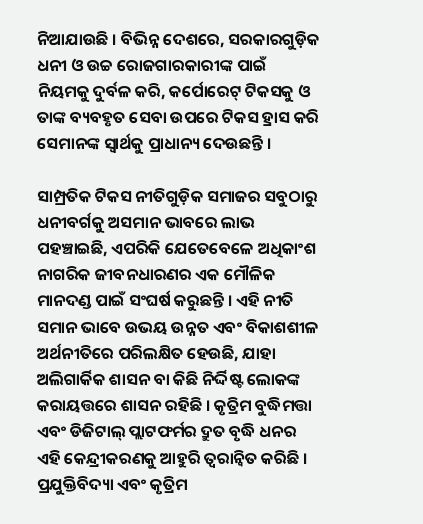ନିଆଯାଉଛି । ବିଭିନ୍ନ ଦେଶରେ, ସରକାରଗୁଡ଼ିକ ଧନୀ ଓ ଉଚ୍ଚ ରୋଜଗାରକାରୀଙ୍କ ପାଇଁ ନିୟମକୁ ଦୁର୍ବଳ କରି, କର୍ପୋରେଟ୍ ଟିକସକୁ ଓ ତାଙ୍କ ବ୍ୟବହୃତ ସେବା ଉପରେ ଟିକସ ହ୍ରାସ କରି ସେମାନଙ୍କ ସ୍ୱାର୍ଥକୁ ପ୍ରାଧାନ୍ୟ ଦେଉଛନ୍ତି ।

ସାମ୍ପ୍ରତିକ ଟିକସ ନୀତିଗୁଡ଼ିକ ସମାଜର ସବୁଠାରୁ ଧନୀବର୍ଗକୁ ଅସମାନ ଭାବରେ ଲାଭ ପହଞ୍ଚାଇଛି, ଏପରିକି ଯେତେବେଳେ ଅଧିକାଂଶ ନାଗରିକ ଜୀବନଧାରଣର ଏକ ମୌଳିକ ମାନଦଣ୍ଡ ପାଇଁ ସଂଘର୍ଷ କରୁଛନ୍ତି । ଏହି ନୀତି ସମାନ ଭାବେ ଉଭୟ ଉନ୍ନତ ଏବଂ ବିକାଶଶୀଳ ଅର୍ଥନୀତିରେ ପରିଲକ୍ଷିତ ହେଉଛି, ଯାହା ଅଲିଗାର୍କିକ ଶାସନ ବା କିଛି ନିର୍ଦ୍ଦିଷ୍ଟ ଲୋକଙ୍କ କରାୟତ୍ତରେ ଶାସନ ରହିଛି । କୃତ୍ରିମ ବୁଦ୍ଧିମତ୍ତା ଏବଂ ଡିଜିଟାଲ୍ ପ୍ଲାଟଫର୍ମର ଦ୍ରୁତ ବୃଦ୍ଧି ଧନର ଏହି କେନ୍ଦ୍ରୀକରଣକୁ ଆହୁରି ତ୍ୱରାନ୍ୱିତ କରିଛି । ପ୍ରଯୁକ୍ତିବିଦ୍ୟା ଏବଂ କୃତ୍ରିମ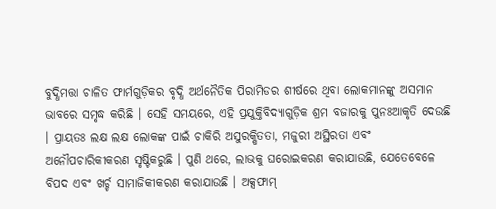ବୁଦ୍ଧିମତ୍ତା ଚାଳିତ ଫାର୍ମଗୁଡ଼ିକର ବୃଦ୍ଧି ଅର୍ଥନୈତିକ ପିରାମିଡର ଶୀର୍ଷରେ ଥିବା ଲୋକମାନଙ୍କୁ ଅସମାନ ଭାବରେ ସମୃଦ୍ଧ କରିଛି । ସେହି ସମୟରେ, ଏହି ପ୍ରଯୁକ୍ତିବିଦ୍ୟାଗୁଡ଼ିକ ଶ୍ରମ ବଜାରକୁ ପୁନଃଆକୃତି ଦେଉଛି । ପ୍ରାୟତଃ ଲକ୍ଷ ଲକ୍ଷ ଲୋକଙ୍କ ପାଇଁ ଚାକିରି ଅସୁରକ୍ଷିତତା, ମଜୁରୀ ଅସ୍ଥିରତା ଏବଂ ଅନୌପଚାରିକୀକରଣ ସୃଷ୍ଟିକରୁଛି । ପୁଣି ଥରେ, ଲାଭକୁ ଘରୋଇକରଣ କରାଯାଉଛି, ଯେତେବେଳେ ବିପଦ ଏବଂ ଖର୍ଚ୍ଚ ସାମାଜିକୀକରଣ କରାଯାଉଛି । ଅକ୍ସଫାମ୍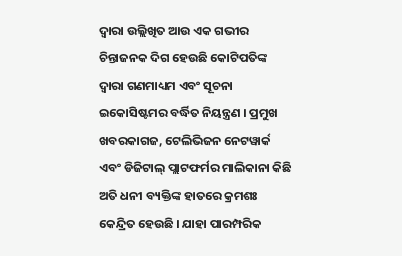ଦ୍ୱାରା ଉଲ୍ଲିଖିତ ଆଉ ଏକ ଗଭୀର ଚିନ୍ତାଜନକ ଦିଗ ହେଉଛି କୋଟିପତିଙ୍କ ଦ୍ୱାରା ଗଣମାଧ୍ୟମ ଏବଂ ସୂଚନା ଇକୋସିଷ୍ଟମର ବର୍ଦ୍ଧିତ ନିୟନ୍ତ୍ରଣ । ପ୍ରମୁଖ ଖବରକାଗଜ, ଟେଲିଭିଜନ ନେଟୱାର୍କ ଏବଂ ଡିଜିଟାଲ୍ ପ୍ଲାଟଫର୍ମର ମାଲିକାନା କିଛି ଅତି ଧନୀ ବ୍ୟକ୍ତିଙ୍କ ହାତରେ କ୍ରମଶଃ କେନ୍ଦ୍ରିତ ହେଉଛି । ଯାହା ପାରମ୍ପରିକ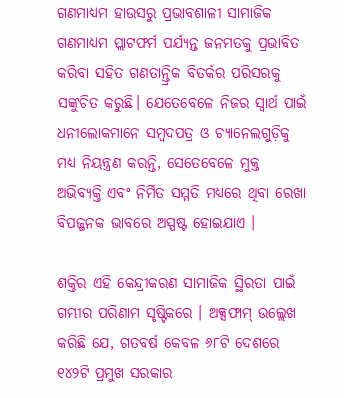ଗଣମାଧ୍ୟମ ହାଉସରୁ ପ୍ରଭାବଶାଳୀ ସାମାଜିକ ଗଣମାଧ୍ୟମ ପ୍ଲାଟଫର୍ମ ପର୍ଯ୍ୟନ୍ତ ଜନମତକୁ ପ୍ରଭାବିତ କରିବା ସହିତ ଗଣତାନ୍ତ୍ରିକ ବିତର୍କର ପରିସରକୁ ସଙ୍କୁଚିତ କରୁଛି। ଯେତେବେଳେ ନିଜର ସ୍ୱାର୍ଥ ପାଇଁ ଧନୀଲୋକମାନେ ସମ୍ବଦପତ୍ର ଓ ଚ୍ୟାନେଲଗୁଡ଼ିକୁ ମଧ୍ୟ ନିୟନ୍ତ୍ରଣ କରନ୍ତି, ସେତେବେଳେ ମୁକ୍ତ ଅଭିବ୍ୟକ୍ତି ଏବଂ ନିର୍ମିତ ସମ୍ମତି ମଧ୍ୟରେ ଥିବା ରେଖା ବିପଜ୍ଜନକ ଭାବରେ ଅସ୍ପଷ୍ଟ ହୋଇଯାଏ ।

ଶକ୍ତିର ଏହି କେନ୍ଦ୍ରୀକରଣ ସାମାଜିକ ସ୍ଥିରତା ପାଇଁ ଗମ୍ଭୀର ପରିଣାମ ସୃଷ୍ଟିକରେ । ଅକ୍ସଫାମ୍ ଉଲ୍ଲେଖ କରିଛି ଯେ, ଗତବର୍ଷ କେବଳ ୬୮ଟି ଦେଶରେ ୧୪୨ଟି ପ୍ରମୁଖ ସରକାର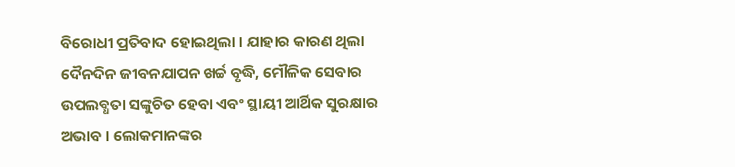ବିରୋଧୀ ପ୍ରତିବାଦ ହୋଇଥିଲା । ଯାହାର କାରଣ ଥିଲା ଦୈନଦିନ ଜୀବନଯାପନ ଖର୍ଚ୍ଚ ବୃଦ୍ଧି, ମୌଳିକ ସେବାର ଉପଲବ୍ଧତା ସଙ୍କୁଚିତ ହେବା ଏବଂ ସ୍ଥାୟୀ ଆର୍ଥିକ ସୁରକ୍ଷାର ଅଭାବ । ଲୋକମାନଙ୍କର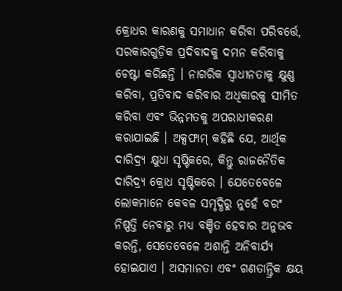କ୍ରୋଧର କାରଣକୁ ସମାଧାନ କରିବା ପରିବର୍ତ୍ତେ, ସରକାରଗୁଡ଼ିକ ପ୍ରଦିବାଦକୁ ଦମନ କରିବାକୁ ଚେଷ୍ଟା କରିଛନ୍ତି । ନାଗରିକ ସ୍ୱାଧୀନତାକୁ କ୍ଷୁଣ୍ଣ କରିବା, ପ୍ରତିବାଦ କରିବାର ଅଧିକାରକୁ ସୀମିତ କରିବା ଏବଂ ଭିନ୍ନମତକୁ ଅପରାଧୀକରଣ କରାଯାଇଛି । ଅକ୍ସଫାମ୍ କହିଛି ଯେ, ଆର୍ଥିକ ଦାରିଦ୍ର୍ୟ କ୍ଷୁଧା ସୃଷ୍ଟିକରେ, କିନ୍ତୁ ରାଜନୈତିକ ଦାରିଦ୍ର୍ୟ କ୍ରୋଧ ସୃଷ୍ଟିକରେ । ଯେତେବେଳେ ଲୋକମାନେ କେବଳ ସମୃଦ୍ଧିରୁ ନୁହେଁ ବରଂ ନିଷ୍ପତ୍ତି ନେବାରୁ ମଧ୍ୟ ବଞ୍ଚିତ ହେବାର ଅନୁଭବ କରନ୍ତି, ସେତେବେଳେ ଅଶାନ୍ତି ଅନିବାର୍ଯ୍ୟ ହୋଇଯାଏ । ଅସମାନତା ଏବଂ ଗଣତାନ୍ତ୍ରିକ କ୍ଷୟ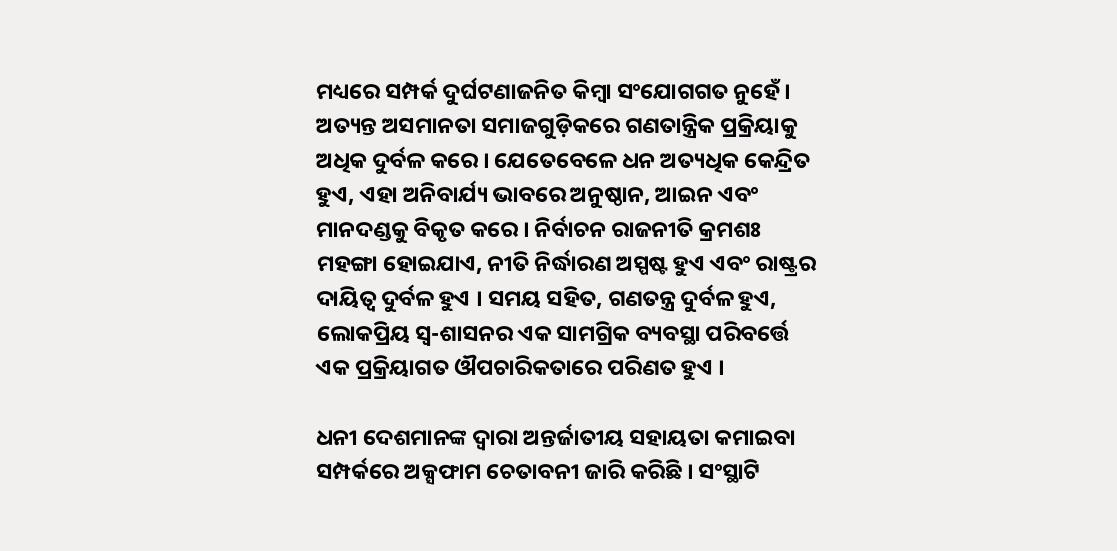ମଧ୍ୟରେ ସମ୍ପର୍କ ଦୁର୍ଘଟଣାଜନିତ କିମ୍ବା ସଂଯୋଗଗତ ନୁହେଁ । ଅତ୍ୟନ୍ତ ଅସମାନତା ସମାଜଗୁଡ଼ିକରେ ଗଣତାନ୍ତ୍ରିକ ପ୍ରକ୍ରିୟାକୁ ଅଧିକ ଦୁର୍ବଳ କରେ । ଯେତେବେଳେ ଧନ ଅତ୍ୟଧିକ କେନ୍ଦ୍ରିତ ହୁଏ, ଏହା ଅନିବାର୍ଯ୍ୟ ଭାବରେ ଅନୁଷ୍ଠାନ, ଆଇନ ଏବଂ ମାନଦଣ୍ଡକୁ ବିକୃତ କରେ । ନିର୍ବାଚନ ରାଜନୀତି କ୍ରମଶଃ ମହଙ୍ଗା ହୋଇଯାଏ, ନୀତି ନିର୍ଦ୍ଧାରଣ ଅସ୍ପଷ୍ଟ ହୁଏ ଏବଂ ରାଷ୍ଟ୍ରର ଦାୟିତ୍ୱ ଦୁର୍ବଳ ହୁଏ । ସମୟ ସହିତ, ଗଣତନ୍ତ୍ର ଦୁର୍ବଳ ହୁଏ, ଲୋକପ୍ରିୟ ସ୍ୱ-ଶାସନର ଏକ ସାମଗ୍ରିକ ବ୍ୟବସ୍ଥା ପରିବର୍ତ୍ତେ ଏକ ପ୍ରକ୍ରିୟାଗତ ଔପଚାରିକତାରେ ପରିଣତ ହୁଏ ।

ଧନୀ ଦେଶମାନଙ୍କ ଦ୍ୱାରା ଅନ୍ତର୍ଜାତୀୟ ସହାୟତା କମାଇବା ସମ୍ପର୍କରେ ଅକ୍ସଫାମ ଚେତାବନୀ ଜାରି କରିଛି । ସଂସ୍ଥାଟି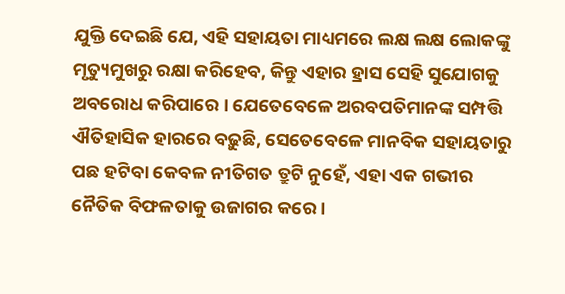ଯୁକ୍ତି ଦେଇଛି ଯେ, ଏହି ସହାୟତା ମାଧ୍ୟମରେ ଲକ୍ଷ ଲକ୍ଷ ଲୋକଙ୍କୁ ମୃତ୍ୟୁମୁଖରୁ ରକ୍ଷା କରିହେବ, କିନ୍ତୁ ଏହାର ହ୍ରାସ ସେହି ସୁଯୋଗକୁ ଅବରୋଧ କରିପାରେ । ଯେତେବେଳେ ଅରବପତିମାନଙ୍କ ସମ୍ପତ୍ତି ଐତିହାସିକ ହାରରେ ବଢ଼ୁଛି, ସେତେବେଳେ ମାନବିକ ସହାୟତାରୁ ପଛ ହଟିବା କେବଳ ନୀତିଗତ ତ୍ରୁଟି ନୁହେଁ, ଏହା ଏକ ଗଭୀର ନୈତିକ ବିଫଳତାକୁ ଉଜାଗର କରେ ।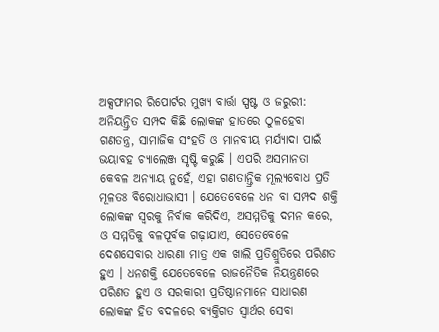ଅକ୍ସଫାମର ରିପୋର୍ଟର ମୁଖ୍ୟ ବାର୍ତ୍ତା ସ୍ପଷ୍ଟ ଓ ଜରୁରୀ: ଅନିୟନ୍ତ୍ରିତ ସମ୍ପଦ କିଛି ଲୋକଙ୍କ ହାତରେ ଠୁଳହେବା ଗଣତନ୍ତ୍ର, ସାମାଜିକ ସଂହତି ଓ ମାନବୀୟ ମର୍ଯ୍ୟାଦା ପାଇଁ ଭୟାବହ ଚ୍ୟାଲେଞ୍ଜ ସୃଷ୍ଟି କରୁଛି । ଏପରି ଅସମାନତା କେବଳ ଅନ୍ୟାୟ ନୁହେଁ, ଏହା ଗଣତାନ୍ତ୍ରିକ ମୂଲ୍ୟବୋଧ ପ୍ରତି ମୂଳତଃ ବିରୋଧାଭାସୀ । ଯେତେବେଳେ ଧନ ବା ସମ୍ପଦ ଶକ୍ତି ଲୋକଙ୍କ ସ୍ୱରକୁ ନିର୍ବାକ କରିଦିଏ, ଅସମ୍ମତିକୁ ଦମନ କରେ, ଓ ସମ୍ମତିକୁ ବଳପୂର୍ବକ ଗଢ଼ାଯାଏ, ସେତେବେଳେ ଦେଶସେବାର ଧାରଣା ମାତ୍ର ଏକ ଖାଲି ପ୍ରତିଶ୍ରୁତିରେ ପରିଣତ ହୁଏ । ଧନଶକ୍ତି ଯେତେବେଳେ ରାଜନୈତିକ ନିୟନ୍ତ୍ରଣରେ ପରିଣତ ହୁଏ ଓ ସରକାରୀ ପ୍ରତିଷ୍ଠାନମାନେ ସାଧାରଣ ଲୋକଙ୍କ ହିତ ବଦଳରେ ବ୍ୟକ୍ତିଗତ ସ୍ୱାର୍ଥର ସେବା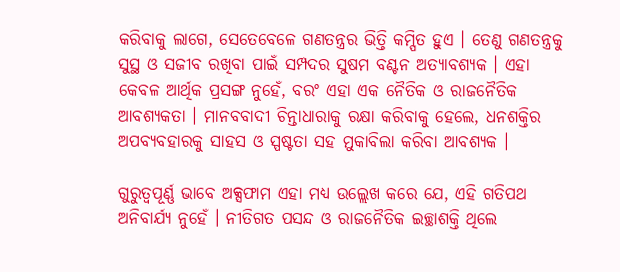କରିବାକୁ ଲାଗେ, ସେତେବେଳେ ଗଣତନ୍ତ୍ରର ଭିତ୍ତି କମ୍ପିତ ହୁଏ । ତେଣୁ ଗଣତନ୍ତ୍ରକୁ ସୁସ୍ଥ ଓ ସଜୀବ ରଖିବା ପାଇଁ ସମ୍ପଦର ସୁଷମ ବଣ୍ଟନ ଅତ୍ୟାବଶ୍ୟକ । ଏହା କେବଳ ଆର୍ଥିକ ପ୍ରସଙ୍ଗ ନୁହେଁ, ବରଂ ଏହା ଏକ ନୈତିକ ଓ ରାଜନୈତିକ ଆବଶ୍ୟକତା । ମାନବବାଦୀ ଚିନ୍ତାଧାରାକୁ ରକ୍ଷା କରିବାକୁ ହେଲେ, ଧନଶକ୍ତିର ଅପବ୍ୟବହାରକୁ ସାହସ ଓ ସ୍ପଷ୍ଟତା ସହ ମୁକାବିଲା କରିବା ଆବଶ୍ୟକ ।

ଗୁରୁତ୍ୱପୂର୍ଣ୍ଣ ଭାବେ ଅକ୍ସଫାମ ଏହା ମଧ୍ୟ ଉଲ୍ଲେଖ କରେ ଯେ, ଏହି ଗତିପଥ ଅନିବାର୍ଯ୍ୟ ନୁହେଁ । ନୀତିଗତ ପସନ୍ଦ ଓ ରାଜନୈତିକ ଇଚ୍ଛାଶକ୍ତି ଥିଲେ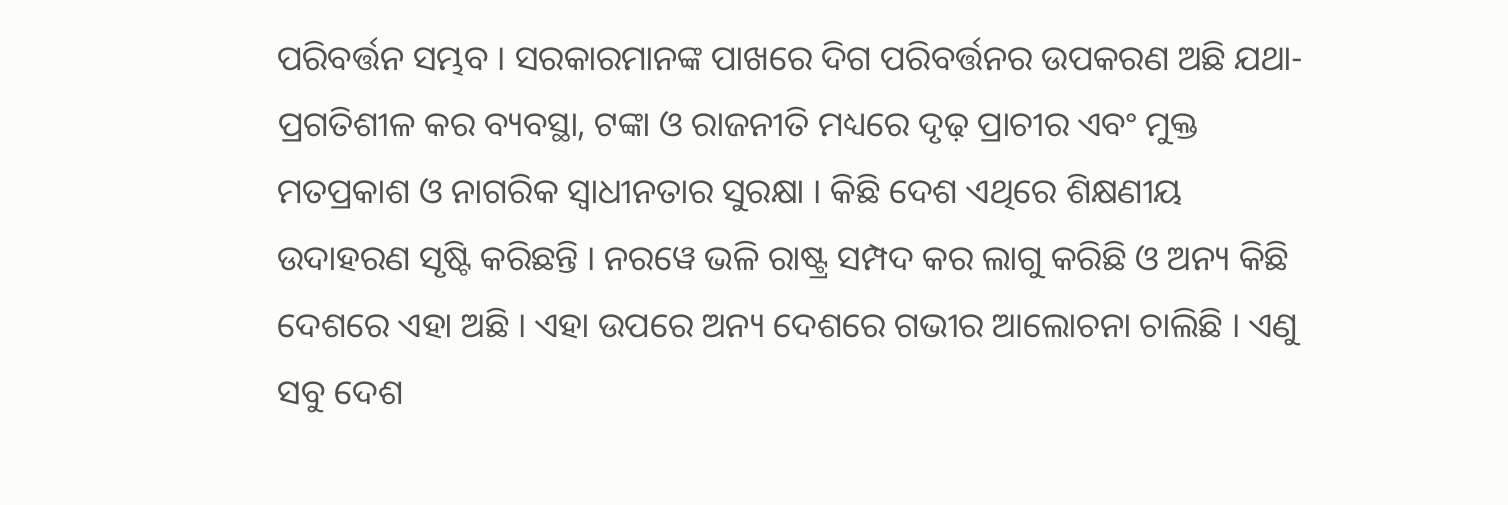ପରିବର୍ତ୍ତନ ସମ୍ଭବ । ସରକାରମାନଙ୍କ ପାଖରେ ଦିଗ ପରିବର୍ତ୍ତନର ଉପକରଣ ଅଛି ଯଥା- ପ୍ରଗତିଶୀଳ କର ବ୍ୟବସ୍ଥା, ଟଙ୍କା ଓ ରାଜନୀତି ମଧ୍ୟରେ ଦୃଢ଼ ପ୍ରାଚୀର ଏବଂ ମୁକ୍ତ ମତପ୍ରକାଶ ଓ ନାଗରିକ ସ୍ୱାଧୀନତାର ସୁରକ୍ଷା । କିଛି ଦେଶ ଏଥିରେ ଶିକ୍ଷଣୀୟ ଉଦାହରଣ ସୃଷ୍ଟି କରିଛନ୍ତି । ନରୱେ ଭଳି ରାଷ୍ଟ୍ର ସମ୍ପଦ କର ଲାଗୁ କରିଛି ଓ ଅନ୍ୟ କିଛି ଦେଶରେ ଏହା ଅଛି । ଏହା ଉପରେ ଅନ୍ୟ ଦେଶରେ ଗଭୀର ଆଲୋଚନା ଚାଲିଛି । ଏଣୁ ସବୁ ଦେଶ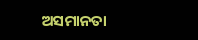ଅସମାନତା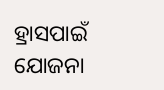ହ୍ରାସପାଇଁ ଯୋଜନା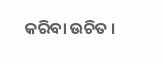କରିବା ଉଚିତ ।